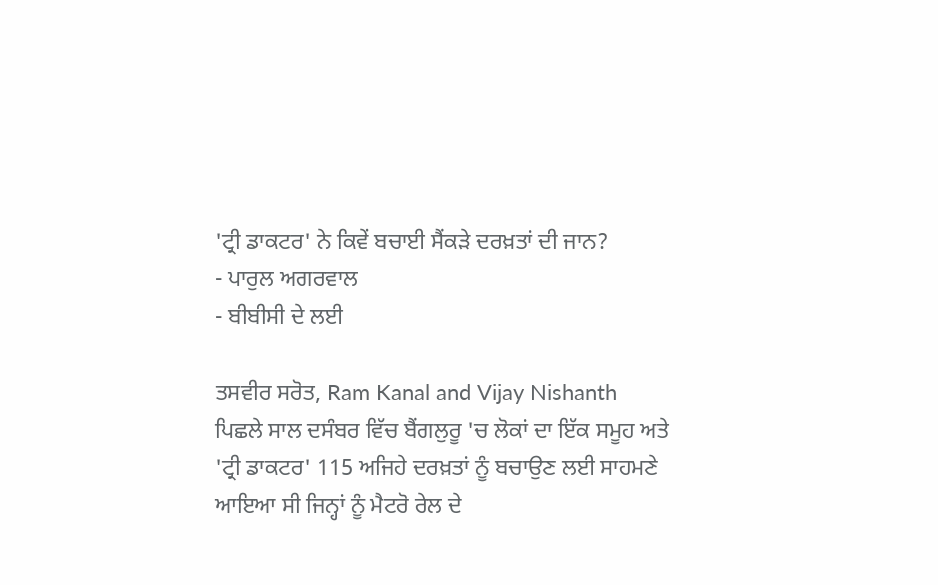'ਟ੍ਰੀ ਡਾਕਟਰ' ਨੇ ਕਿਵੇਂ ਬਚਾਈ ਸੈਂਕੜੇ ਦਰਖ਼ਤਾਂ ਦੀ ਜਾਨ?
- ਪਾਰੁਲ ਅਗਰਵਾਲ
- ਬੀਬੀਸੀ ਦੇ ਲਈ

ਤਸਵੀਰ ਸਰੋਤ, Ram Kanal and Vijay Nishanth
ਪਿਛਲੇ ਸਾਲ ਦਸੰਬਰ ਵਿੱਚ ਬੈਂਗਲੁਰੂ 'ਚ ਲੋਕਾਂ ਦਾ ਇੱਕ ਸਮੂਹ ਅਤੇ 'ਟ੍ਰੀ ਡਾਕਟਰ' 115 ਅਜਿਹੇ ਦਰਖ਼ਤਾਂ ਨੂੰ ਬਚਾਉਣ ਲਈ ਸਾਹਮਣੇ ਆਇਆ ਸੀ ਜਿਨ੍ਹਾਂ ਨੂੰ ਮੈਟਰੋ ਰੇਲ ਦੇ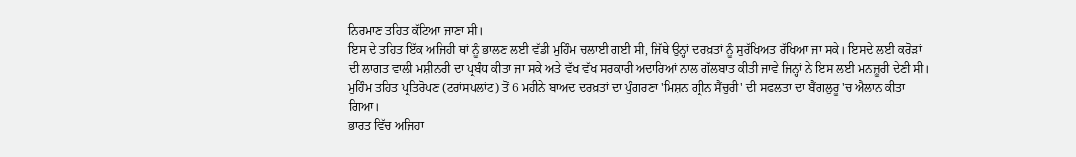ਨਿਰਮਾਣ ਤਹਿਤ ਕੱਟਿਆ ਜਾਣਾ ਸੀ।
ਇਸ ਦੇ ਤਹਿਤ ਇੱਕ ਅਜਿਹੀ ਥਾਂ ਨੂੰ ਭਾਲਣ ਲਈ ਵੱਡੀ ਮੁਹਿੰਮ ਚਲਾਈ ਗਈ ਸੀ, ਜਿੱਥੇ ਉਨ੍ਹਾਂ ਦਰਖ਼ਤਾਂ ਨੂੰ ਸੁਰੱਖਿਅਤ ਰੱਖਿਆ ਜਾ ਸਕੇ। ਇਸਦੇ ਲਈ ਕਰੋੜਾਂ ਦੀ ਲਾਗਤ ਵਾਲੀ ਮਸ਼ੀਨਰੀ ਦਾ ਪ੍ਰਬੰਧ ਕੀਤਾ ਜਾ ਸਕੇ ਅਤੇ ਵੱਖ ਵੱਖ ਸਰਕਾਰੀ ਅਦਾਰਿਆਂ ਨਾਲ ਗੱਲਬਾਤ ਕੀਤੀ ਜਾਵੇ ਜਿਨ੍ਹਾਂ ਨੇ ਇਸ ਲਈ ਮਨਜ਼ੂਰੀ ਦੇਣੀ ਸੀ।
ਮੁਹਿੰਮ ਤਹਿਤ ਪ੍ਰਤਿਰੋਪਣ (ਟਰਾਂਸਪਲਾਂਟ) ਤੋਂ 6 ਮਹੀਨੇ ਬਾਅਦ ਦਰਖ਼ਤਾਂ ਦਾ ਪੁੰਗਰਣਾ 'ਮਿਸ਼ਨ ਗ੍ਰੀਨ ਸੈਂਚੁਰੀ' ਦੀ ਸਫਲਤਾ ਦਾ ਬੈਂਗਲੁਰੂ 'ਚ ਐਲਾਨ ਕੀਤਾ ਗਿਆ।
ਭਾਰਤ ਵਿੱਚ ਅਜਿਹਾ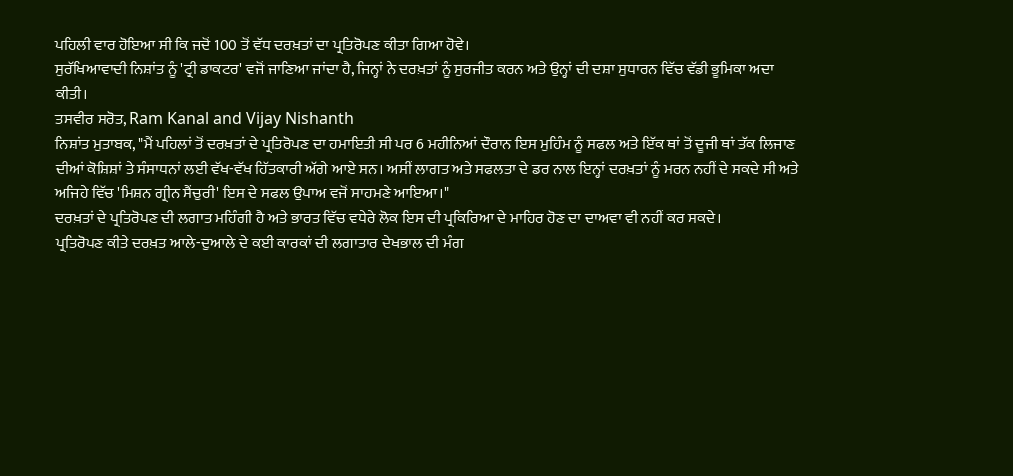ਪਹਿਲੀ ਵਾਰ ਹੋਇਆ ਸੀ ਕਿ ਜਦੋਂ 100 ਤੋਂ ਵੱਧ ਦਰਖ਼ਤਾਂ ਦਾ ਪ੍ਰਤਿਰੋਪਣ ਕੀਤਾ ਗਿਆ ਹੋਵੇ।
ਸੁਰੱਖਿਆਵਾਦੀ ਨਿਸ਼ਾਂਤ ਨੂੰ 'ਟ੍ਰੀ ਡਾਕਟਰ' ਵਜੋਂ ਜਾਣਿਆ ਜਾਂਦਾ ਹੈ, ਜਿਨ੍ਹਾਂ ਨੇ ਦਰਖ਼ਤਾਂ ਨੂੰ ਸੁਰਜੀਤ ਕਰਨ ਅਤੇ ਉਨ੍ਹਾਂ ਦੀ ਦਸ਼ਾ ਸੁਧਾਰਨ ਵਿੱਚ ਵੱਡੀ ਭੂਮਿਕਾ ਅਦਾ ਕੀਤੀ।
ਤਸਵੀਰ ਸਰੋਤ, Ram Kanal and Vijay Nishanth
ਨਿਸ਼ਾਂਤ ਮੁਤਾਬਕ, "ਮੈਂ ਪਹਿਲਾਂ ਤੋਂ ਦਰਖ਼ਤਾਂ ਦੇ ਪ੍ਰਤਿਰੋਪਣ ਦਾ ਹਮਾਇਤੀ ਸੀ ਪਰ 6 ਮਹੀਨਿਆਂ ਦੌਰਾਨ ਇਸ ਮੁਹਿੰਮ ਨੂੰ ਸਫਲ ਅਤੇ ਇੱਕ ਥਾਂ ਤੋਂ ਦੂਜੀ ਥਾਂ ਤੱਕ ਲਿਜਾਣ ਦੀਆਂ ਕੋਸ਼ਿਸ਼ਾਂ ਤੇ ਸੰਸਾਧਨਾਂ ਲਈ ਵੱਖ-ਵੱਖ ਹਿੱਤਕਾਰੀ ਅੱਗੇ ਆਏ ਸਨ। ਅਸੀਂ ਲਾਗਤ ਅਤੇ ਸਫਲਤਾ ਦੇ ਡਰ ਨਾਲ ਇਨ੍ਹਾਂ ਦਰਖ਼ਤਾਂ ਨੂੰ ਮਰਨ ਨਹੀਂ ਦੇ ਸਕਦੇ ਸੀ ਅਤੇ ਅਜਿਹੇ ਵਿੱਚ 'ਮਿਸ਼ਨ ਗ੍ਰੀਨ ਸੈਂਚੁਰੀ' ਇਸ ਦੇ ਸਫਲ ਉਪਾਅ ਵਜੋਂ ਸਾਹਮਣੇ ਆਇਆ।"
ਦਰਖ਼ਤਾਂ ਦੇ ਪ੍ਰਤਿਰੋਪਣ ਦੀ ਲਗਾਤ ਮਹਿੰਗੀ ਹੈ ਅਤੇ ਭਾਰਤ ਵਿੱਚ ਵਧੇਰੇ ਲੋਕ ਇਸ ਦੀ ਪ੍ਰਕਿਰਿਆ ਦੇ ਮਾਹਿਰ ਹੋਣ ਦਾ ਦਾਅਵਾ ਵੀ ਨਹੀਂ ਕਰ ਸਕਦੇ।
ਪ੍ਰਤਿਰੋਪਣ ਕੀਤੇ ਦਰਖ਼ਤ ਆਲੇ-ਦੁਆਲੇ ਦੇ ਕਈ ਕਾਰਕਾਂ ਦੀ ਲਗਾਤਾਰ ਦੇਖਭਾਲ ਦੀ ਮੰਗ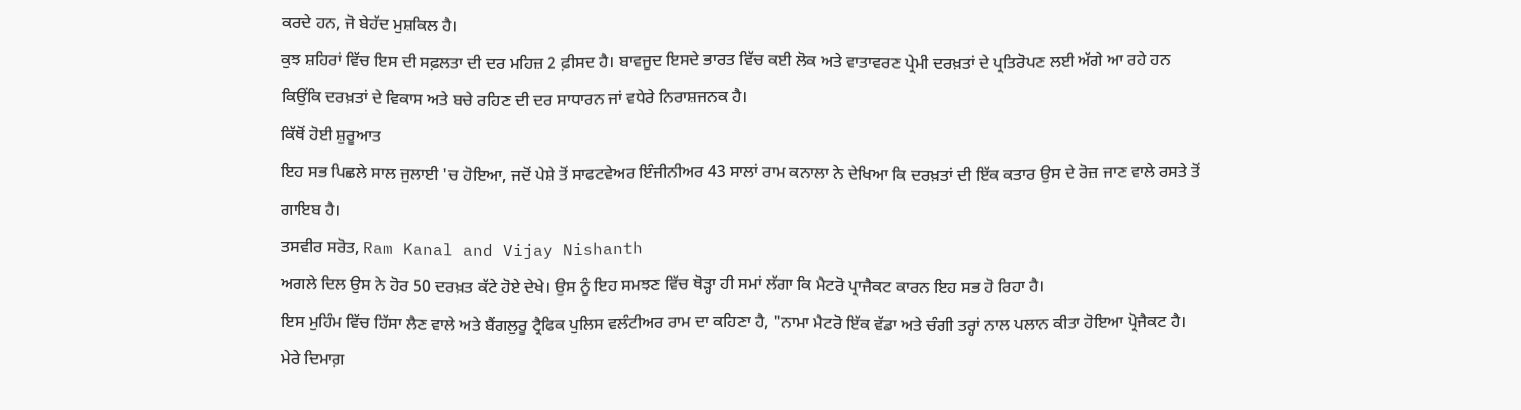ਕਰਦੇ ਹਨ, ਜੋ ਬੇਹੱਦ ਮੁਸ਼ਕਿਲ ਹੈ।
ਕੁਝ ਸ਼ਹਿਰਾਂ ਵਿੱਚ ਇਸ ਦੀ ਸਫ਼ਲਤਾ ਦੀ ਦਰ ਮਹਿਜ਼ 2 ਫ਼ੀਸਦ ਹੈ। ਬਾਵਜੂਦ ਇਸਦੇ ਭਾਰਤ ਵਿੱਚ ਕਈ ਲੋਕ ਅਤੇ ਵਾਤਾਵਰਣ ਪ੍ਰੇਮੀ ਦਰਖ਼ਤਾਂ ਦੇ ਪ੍ਰਤਿਰੋਪਣ ਲਈ ਅੱਗੇ ਆ ਰਹੇ ਹਨ ਕਿਉਂਕਿ ਦਰਖ਼ਤਾਂ ਦੇ ਵਿਕਾਸ ਅਤੇ ਬਚੇ ਰਹਿਣ ਦੀ ਦਰ ਸਾਧਾਰਨ ਜਾਂ ਵਧੇਰੇ ਨਿਰਾਸ਼ਜਨਕ ਹੈ।
ਕਿੱਥੋਂ ਹੋਈ ਸ਼ੁਰੂਆਤ
ਇਹ ਸਭ ਪਿਛਲੇ ਸਾਲ ਜੁਲਾਈ 'ਚ ਹੋਇਆ, ਜਦੋਂ ਪੇਸ਼ੇ ਤੋਂ ਸਾਫਟਵੇਅਰ ਇੰਜੀਨੀਅਰ 43 ਸਾਲਾਂ ਰਾਮ ਕਨਾਲਾ ਨੇ ਦੇਖਿਆ ਕਿ ਦਰਖ਼ਤਾਂ ਦੀ ਇੱਕ ਕਤਾਰ ਉਸ ਦੇ ਰੋਜ਼ ਜਾਣ ਵਾਲੇ ਰਸਤੇ ਤੋਂ ਗਾਇਬ ਹੈ।
ਤਸਵੀਰ ਸਰੋਤ, Ram Kanal and Vijay Nishanth
ਅਗਲੇ ਦਿਲ ਉਸ ਨੇ ਹੋਰ 50 ਦਰਖ਼ਤ ਕੱਟੇ ਹੋਏ ਦੇਖੇ। ਉਸ ਨੂੰ ਇਹ ਸਮਝਣ ਵਿੱਚ ਥੋੜ੍ਹਾ ਹੀ ਸਮਾਂ ਲੱਗਾ ਕਿ ਮੈਟਰੋ ਪ੍ਰਾਜੈਕਟ ਕਾਰਨ ਇਹ ਸਭ ਹੋ ਰਿਹਾ ਹੈ।
ਇਸ ਮੁਹਿੰਮ ਵਿੱਚ ਹਿੱਸਾ ਲੈਣ ਵਾਲੇ ਅਤੇ ਬੈਂਗਲੁਰੂ ਟ੍ਰੈਫਿਕ ਪੁਲਿਸ ਵਲੰਟੀਅਰ ਰਾਮ ਦਾ ਕਹਿਣਾ ਹੈ, "ਨਾਮਾ ਮੈਟਰੋ ਇੱਕ ਵੱਡਾ ਅਤੇ ਚੰਗੀ ਤਰ੍ਹਾਂ ਨਾਲ ਪਲਾਨ ਕੀਤਾ ਹੋਇਆ ਪ੍ਰੋਜੈਕਟ ਹੈ। ਮੇਰੇ ਦਿਮਾਗ਼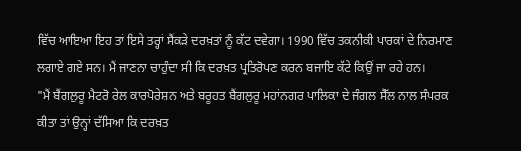ਵਿੱਚ ਆਇਆ ਇਹ ਤਾਂ ਇਸੇ ਤਰ੍ਹਾਂ ਸੈਂਕੜੇ ਦਰਖ਼ਤਾਂ ਨੂੰ ਕੱਟ ਦਵੇਗਾ। 1990 ਵਿੱਚ ਤਕਨੀਕੀ ਪਾਰਕਾਂ ਦੇ ਨਿਰਮਾਣ ਲਗਾਏ ਗਏ ਸਨ। ਮੈਂ ਜਾਣਨਾ ਚਾਹੁੰਦਾ ਸੀ ਕਿ ਦਰਖ਼ਤ ਪ੍ਰਤਿਰੋਪਣ ਕਰਨ ਬਜਾਇ ਕੱਟੇ ਕਿਉਂ ਜਾ ਰਹੇ ਹਨ।
"ਮੈਂ ਬੈਂਗਲੁਰੂ ਮੈਟਰੋ ਰੇਲ ਕਾਰਪੋਰੇਸ਼ਨ ਅਤੇ ਬਰੂਹਤ ਬੈਂਗਲੁਰੂ ਮਹਾਂਨਗਰ ਪਾਲਿਕਾ ਦੇ ਜੰਗਲ ਸੈੱਲ ਨਾਲ ਸੰਪਰਕ ਕੀਤਾ ਤਾਂ ਉਨ੍ਹਾਂ ਦੱਸਿਆ ਕਿ ਦਰਖ਼ਤ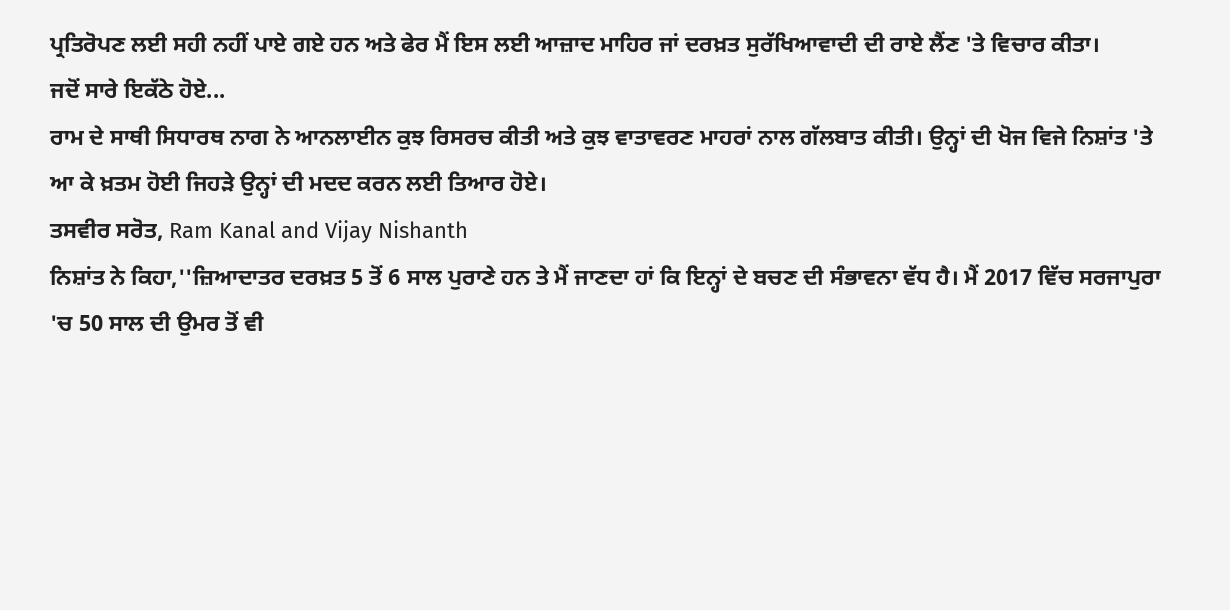ਪ੍ਰਤਿਰੋਪਣ ਲਈ ਸਹੀ ਨਹੀਂ ਪਾਏ ਗਏ ਹਨ ਅਤੇ ਫੇਰ ਮੈਂ ਇਸ ਲਈ ਆਜ਼ਾਦ ਮਾਹਿਰ ਜਾਂ ਦਰਖ਼ਤ ਸੁਰੱਖਿਆਵਾਦੀ ਦੀ ਰਾਏ ਲੈਂਣ 'ਤੇ ਵਿਚਾਰ ਕੀਤਾ।
ਜਦੋਂ ਸਾਰੇ ਇਕੱਠੇ ਹੋਏ...
ਰਾਮ ਦੇ ਸਾਥੀ ਸਿਧਾਰਥ ਨਾਗ ਨੇ ਆਨਲਾਈਨ ਕੁਝ ਰਿਸਰਚ ਕੀਤੀ ਅਤੇ ਕੁਝ ਵਾਤਾਵਰਣ ਮਾਹਰਾਂ ਨਾਲ ਗੱਲਬਾਤ ਕੀਤੀ। ਉਨ੍ਹਾਂ ਦੀ ਖੋਜ ਵਿਜੇ ਨਿਸ਼ਾਂਤ 'ਤੇ ਆ ਕੇ ਖ਼ਤਮ ਹੋਈ ਜਿਹੜੇ ਉਨ੍ਹਾਂ ਦੀ ਮਦਦ ਕਰਨ ਲਈ ਤਿਆਰ ਹੋਏ।
ਤਸਵੀਰ ਸਰੋਤ, Ram Kanal and Vijay Nishanth
ਨਿਸ਼ਾਂਤ ਨੇ ਕਿਹਾ,''ਜ਼ਿਆਦਾਤਰ ਦਰਖ਼ਤ 5 ਤੋਂ 6 ਸਾਲ ਪੁਰਾਣੇ ਹਨ ਤੇ ਮੈਂ ਜਾਣਦਾ ਹਾਂ ਕਿ ਇਨ੍ਹਾਂ ਦੇ ਬਚਣ ਦੀ ਸੰਭਾਵਨਾ ਵੱਧ ਹੈ। ਮੈਂ 2017 ਵਿੱਚ ਸਰਜਾਪੁਰਾ 'ਚ 50 ਸਾਲ ਦੀ ਉਮਰ ਤੋਂ ਵੀ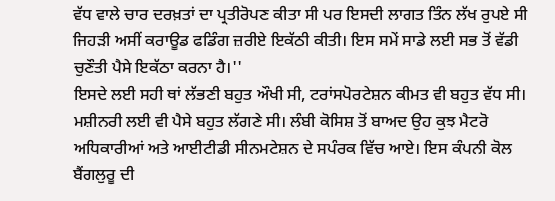ਵੱਧ ਵਾਲੇ ਚਾਰ ਦਰਖ਼ਤਾਂ ਦਾ ਪ੍ਰਤੀਰੋਪਣ ਕੀਤਾ ਸੀ ਪਰ ਇਸਦੀ ਲਾਗਤ ਤਿੰਨ ਲੱਖ ਰੁਪਏ ਸੀ ਜਿਹੜੀ ਅਸੀਂ ਕਰਾਊਡ ਫਡਿੰਗ ਜ਼ਰੀਏ ਇਕੱਠੀ ਕੀਤੀ। ਇਸ ਸਮੇਂ ਸਾਡੇ ਲਈ ਸਭ ਤੋਂ ਵੱਡੀ ਚੁਣੌਤੀ ਪੈਸੇ ਇਕੱਠਾ ਕਰਨਾ ਹੈ।''
ਇਸਦੇ ਲਈ ਸਹੀ ਥਾਂ ਲੱਭਣੀ ਬਹੁਤ ਔਖੀ ਸੀ, ਟਰਾਂਸਪੋਰਟੇਸ਼ਨ ਕੀਮਤ ਵੀ ਬਹੁਤ ਵੱਧ ਸੀ। ਮਸ਼ੀਨਰੀ ਲਈ ਵੀ ਪੈਸੇ ਬਹੁਤ ਲੱਗਣੇ ਸੀ। ਲੰਬੀ ਕੋਸਿਸ਼ ਤੋਂ ਬਾਅਦ ਉਹ ਕੁਝ ਮੈਟਰੋ ਅਧਿਕਾਰੀਆਂ ਅਤੇ ਆਈਟੀਡੀ ਸੀਨਮਟੇਸ਼ਨ ਦੇ ਸਪੰਰਕ ਵਿੱਚ ਆਏ। ਇਸ ਕੰਪਨੀ ਕੋਲ ਬੈਂਗਲੁਰੂ ਦੀ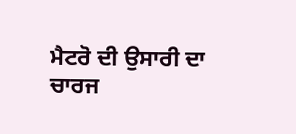ਮੈਟਰੋ ਦੀ ਉਸਾਰੀ ਦਾ ਚਾਰਜ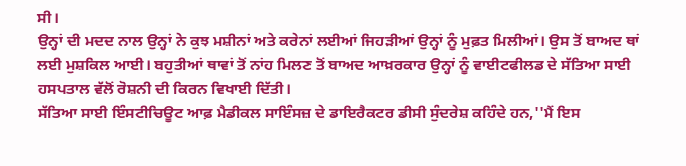ਸੀ।
ਉਨ੍ਹਾਂ ਦੀ ਮਦਦ ਨਾਲ ਉਨ੍ਹਾਂ ਨੇ ਕੁਝ ਮਸ਼ੀਨਾਂ ਅਤੇ ਕਰੇਨਾਂ ਲਈਆਂ ਜਿਹੜੀਆਂ ਉਨ੍ਹਾਂ ਨੂੰ ਮੁਫ਼ਤ ਮਿਲੀਆਂ। ਉਸ ਤੋਂ ਬਾਅਦ ਥਾਂ ਲਈ ਮੁਸ਼ਕਿਲ ਆਈ। ਬਹੁਤੀਆਂ ਥਾਵਾਂ ਤੋਂ ਨਾਂਹ ਮਿਲਣ ਤੋਂ ਬਾਅਦ ਆਖ਼ਰਕਾਰ ਉਨ੍ਹਾਂ ਨੂੰ ਵਾਈਟਫੀਲਡ ਦੇ ਸੱਤਿਆ ਸਾਈ ਹਸਪਤਾਲ ਵੱਲੋਂ ਰੋਸ਼ਨੀ ਦੀ ਕਿਰਨ ਵਿਖਾਈ ਦਿੱਤੀ।
ਸੱਤਿਆ ਸਾਈ ਇੰਸਟੀਚਿਊਟ ਆਫ਼ ਮੈਡੀਕਲ ਸਾਇੰਸਜ਼ ਦੇ ਡਾਇਰੈਕਟਰ ਡੀਸੀ ਸੁੰਦਰੇਸ਼ ਕਹਿੰਦੇ ਹਨ,''ਮੈਂ ਇਸ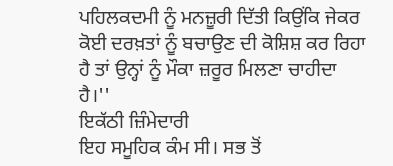ਪਹਿਲਕਦਮੀ ਨੂੰ ਮਨਜ਼ੂਰੀ ਦਿੱਤੀ ਕਿਉਂਕਿ ਜੇਕਰ ਕੋਈ ਦਰਖ਼ਤਾਂ ਨੂੰ ਬਚਾਉਣ ਦੀ ਕੋਸ਼ਿਸ਼ ਕਰ ਰਿਹਾ ਹੈ ਤਾਂ ਉਨ੍ਹਾਂ ਨੂੰ ਮੌਕਾ ਜ਼ਰੂਰ ਮਿਲਣਾ ਚਾਹੀਦਾ ਹੈ।''
ਇਕੱਠੀ ਜ਼ਿੰਮੇਦਾਰੀ
ਇਹ ਸਮੂਹਿਕ ਕੰਮ ਸੀ। ਸਭ ਤੋਂ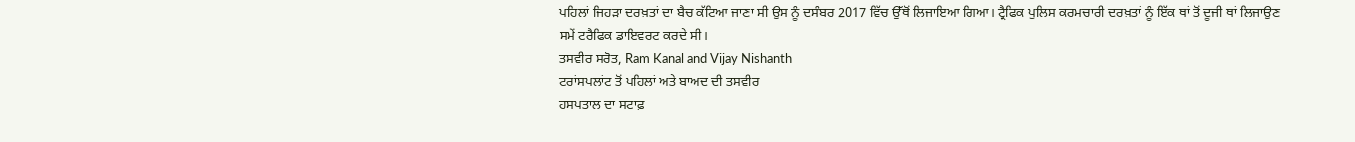ਪਹਿਲਾਂ ਜਿਹੜਾ ਦਰਖ਼ਤਾਂ ਦਾ ਬੈਚ ਕੱਟਿਆ ਜਾਣਾ ਸੀ ਉਸ ਨੂੰ ਦਸੰਬਰ 2017 ਵਿੱਚ ਉੱਥੋਂ ਲਿਜਾਇਆ ਗਿਆ। ਟ੍ਰੈਫਿਕ ਪੁਲਿਸ ਕਰਮਚਾਰੀ ਦਰਖ਼ਤਾਂ ਨੂੰ ਇੱਕ ਥਾਂ ਤੋਂ ਦੂਜੀ ਥਾਂ ਲਿਜਾਉਣ ਸਮੇਂ ਟਰੈਫਿਕ ਡਾਇਵਰਟ ਕਰਦੇ ਸੀ।
ਤਸਵੀਰ ਸਰੋਤ, Ram Kanal and Vijay Nishanth
ਟਰਾਂਸਪਲਾਂਟ ਤੋਂ ਪਹਿਲਾਂ ਅਤੇ ਬਾਅਦ ਦੀ ਤਸਵੀਰ
ਹਸਪਤਾਲ ਦਾ ਸਟਾਫ਼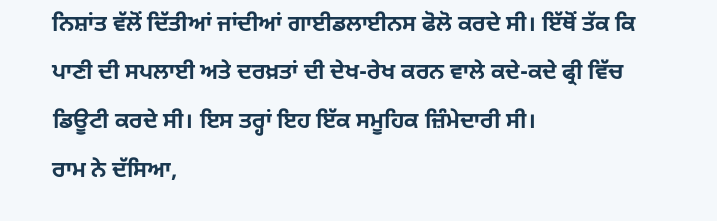ਨਿਸ਼ਾਂਤ ਵੱਲੋਂ ਦਿੱਤੀਆਂ ਜਾਂਦੀਆਂ ਗਾਈਡਲਾਈਨਸ ਫੋਲੋ ਕਰਦੇ ਸੀ। ਇੱਥੋਂ ਤੱਕ ਕਿ ਪਾਣੀ ਦੀ ਸਪਲਾਈ ਅਤੇ ਦਰਖ਼ਤਾਂ ਦੀ ਦੇਖ-ਰੇਖ ਕਰਨ ਵਾਲੇ ਕਦੇ-ਕਦੇ ਫ੍ਰੀ ਵਿੱਚ ਡਿਊਟੀ ਕਰਦੇ ਸੀ। ਇਸ ਤਰ੍ਹਾਂ ਇਹ ਇੱਕ ਸਮੂਹਿਕ ਜ਼ਿੰਮੇਦਾਰੀ ਸੀ।
ਰਾਮ ਨੇ ਦੱਸਿਆ,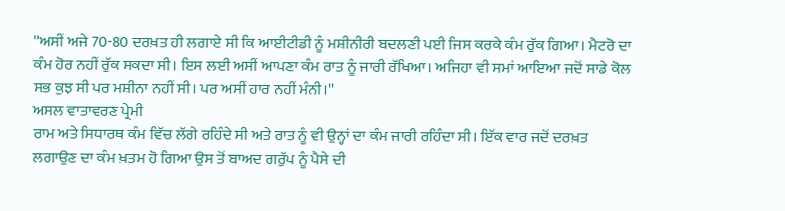''ਅਸੀਂ ਅਜੇ 70-80 ਦਰਖ਼ਤ ਹੀ ਲਗਾਏ ਸੀ ਕਿ ਆਈਟੀਡੀ ਨੂੰ ਮਸ਼ੀਨੀਰੀ ਬਦਲਣੀ ਪਈ ਜਿਸ ਕਰਕੇ ਕੰਮ ਰੁੱਕ ਗਿਆ। ਮੈਟਰੋ ਦਾ ਕੰਮ ਹੋਰ ਨਹੀਂ ਰੁੱਕ ਸਕਦਾ ਸੀ। ਇਸ ਲਈ ਅਸੀਂ ਆਪਣਾ ਕੰਮ ਰਾਤ ਨੂੰ ਜਾਰੀ ਰੱਖਿਆ। ਅਜਿਹਾ ਵੀ ਸਮਾਂ ਆਇਆ ਜਦੋਂ ਸਾਡੇ ਕੋਲ ਸਭ ਕੁਝ ਸੀ ਪਰ ਮਸ਼ੀਨਾ ਨਹੀਂ ਸੀ। ਪਰ ਅਸੀਂ ਹਾਰ ਨਹੀਂ ਮੰਨੀ।''
ਅਸਲ ਵਾਤਾਵਰਣ ਪ੍ਰੇਮੀ
ਰਾਮ ਅਤੇ ਸਿਧਾਰਥ ਕੰਮ ਵਿੱਚ ਲੱਗੇ ਰਹਿੰਦੇ ਸੀ ਅਤੇ ਰਾਤ ਨੂੰ ਵੀ ਉਨ੍ਹਾਂ ਦਾ ਕੰਮ ਜਾਰੀ ਰਹਿੰਦਾ ਸੀ। ਇੱਕ ਵਾਰ ਜਦੋਂ ਦਰਖ਼ਤ ਲਗਾਉਣ ਦਾ ਕੰਮ ਖ਼ਤਮ ਹੋ ਗਿਆ ਉਸ ਤੋਂ ਬਾਅਦ ਗਰੁੱਪ ਨੂੰ ਪੈਸੇ ਦੀ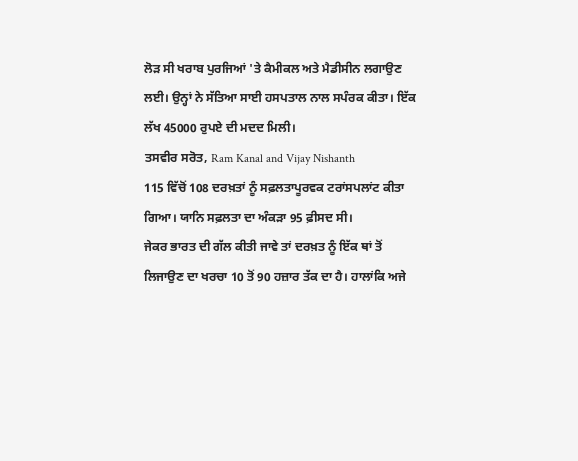ਲੋੜ ਸੀ ਖਰਾਬ ਪੁਰਜਿਆਂ 'ਤੇ ਕੈਮੀਕਲ ਅਤੇ ਮੈਡੀਸੀਨ ਲਗਾਉਣ ਲਈ। ਉਨ੍ਹਾਂ ਨੇ ਸੱਤਿਆ ਸਾਈ ਹਸਪਤਾਲ ਨਾਲ ਸਪੰਰਕ ਕੀਤਾ। ਇੱਕ ਲੱਖ 45000 ਰੁਪਏ ਦੀ ਮਦਦ ਮਿਲੀ।
ਤਸਵੀਰ ਸਰੋਤ, Ram Kanal and Vijay Nishanth
115 ਵਿੱਚੋਂ 108 ਦਰਖ਼ਤਾਂ ਨੂੰ ਸਫ਼ਲਤਾਪੂਰਵਕ ਟਰਾਂਸਪਲਾਂਟ ਕੀਤਾ ਗਿਆ। ਯਾਨਿ ਸਫ਼ਲਤਾ ਦਾ ਅੰਕੜਾ 95 ਫ਼ੀਸਦ ਸੀ।
ਜੇਕਰ ਭਾਰਤ ਦੀ ਗੱਲ ਕੀਤੀ ਜਾਵੇ ਤਾਂ ਦਰਖ਼ਤ ਨੂੰ ਇੱਕ ਥਾਂ ਤੋਂ ਲਿਜਾਉਣ ਦਾ ਖਰਚਾ 10 ਤੋਂ 90 ਹਜ਼ਾਰ ਤੱਕ ਦਾ ਹੈ। ਹਾਲਾਂਕਿ ਅਜੇ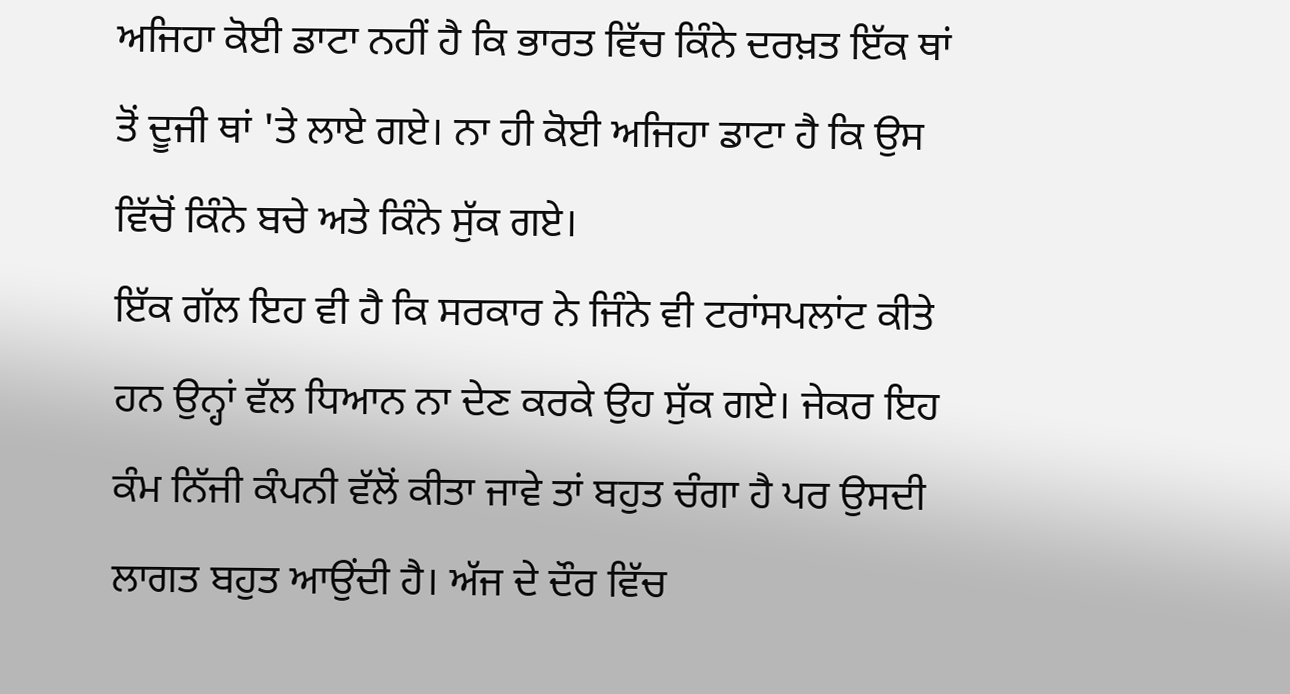ਅਜਿਹਾ ਕੋਈ ਡਾਟਾ ਨਹੀਂ ਹੈ ਕਿ ਭਾਰਤ ਵਿੱਚ ਕਿੰਨੇ ਦਰਖ਼ਤ ਇੱਕ ਥਾਂ ਤੋਂ ਦੂਜੀ ਥਾਂ 'ਤੇ ਲਾਏ ਗਏ। ਨਾ ਹੀ ਕੋਈ ਅਜਿਹਾ ਡਾਟਾ ਹੈ ਕਿ ਉਸ ਵਿੱਚੋਂ ਕਿੰਨੇ ਬਚੇ ਅਤੇ ਕਿੰਨੇ ਸੁੱਕ ਗਏ।
ਇੱਕ ਗੱਲ ਇਹ ਵੀ ਹੈ ਕਿ ਸਰਕਾਰ ਨੇ ਜਿੰਨੇ ਵੀ ਟਰਾਂਸਪਲਾਂਟ ਕੀਤੇ ਹਨ ਉਨ੍ਹਾਂ ਵੱਲ ਧਿਆਨ ਨਾ ਦੇਣ ਕਰਕੇ ਉਹ ਸੁੱਕ ਗਏ। ਜੇਕਰ ਇਹ ਕੰਮ ਨਿੱਜੀ ਕੰਪਨੀ ਵੱਲੋਂ ਕੀਤਾ ਜਾਵੇ ਤਾਂ ਬਹੁਤ ਚੰਗਾ ਹੈ ਪਰ ਉਸਦੀ ਲਾਗਤ ਬਹੁਤ ਆਉਂਦੀ ਹੈ। ਅੱਜ ਦੇ ਦੌਰ ਵਿੱਚ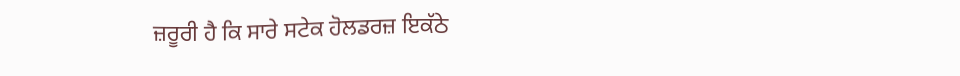ਜ਼ਰੂਰੀ ਹੈ ਕਿ ਸਾਰੇ ਸਟੇਕ ਹੋਲਡਰਜ਼ ਇਕੱਠੇ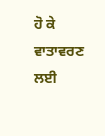ਹੋ ਕੇ ਵਾਤਾਵਰਣ ਲਈ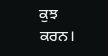ਕੁਝ ਕਰਨ।